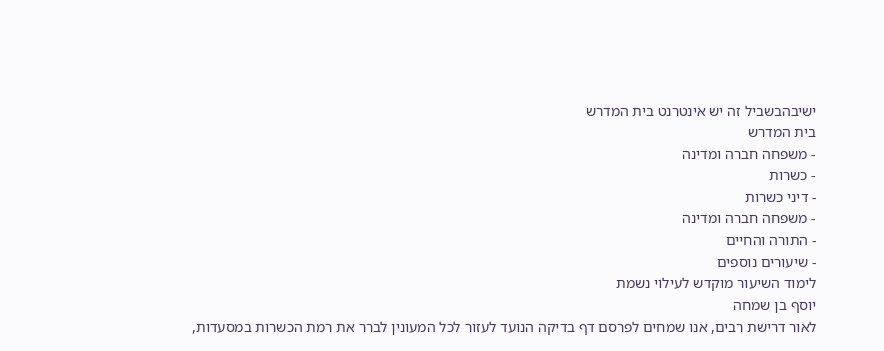ישיבהבשביל זה יש אינטרנט בית המדרש
בית המדרש
- משפחה חברה ומדינה
- כשרות
- דיני כשרות
- משפחה חברה ומדינה
- התורה והחיים
- שיעורים נוספים
לימוד השיעור מוקדש לעילוי נשמת
יוסף בן שמחה
לאור דרישת רבים, אנו שמחים לפרסם דף בדיקה הנועד לעזור לכל המעונין לברר את רמת הכשרות במסעדות,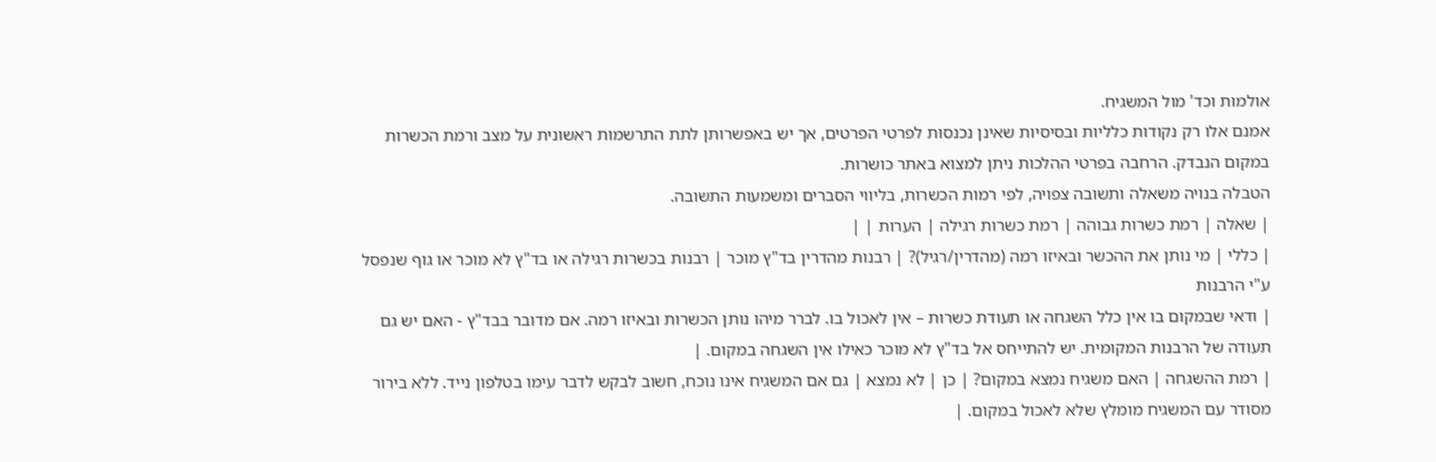אולמות וכד' מול המשגיח.
אמנם אלו רק נקודות כלליות ובסיסיות שאינן נכנסות לפרטי הפרטים, אך יש באפשרותן לתת התרשמות ראשונית על מצב ורמת הכשרות במקום הנבדק. הרחבה בפרטי ההלכות ניתן למצוא באתר כושרות.
הטבלה בנויה משאלה ותשובה צפויה, לפי רמות הכשרות, בליווי הסברים ומשמעות התשובה.
| שאלה | רמת כשרות גבוהה | רמת כשרות רגילה | הערות | |
| כללי | מי נותן את ההכשר ובאיזו רמה (מהדרין/רגיל)? | רבנות מהדרין בד"ץ מוכר | רבנות בכשרות רגילה או בד"ץ לא מוכר או גוף שנפסל ע"י הרבנות
| ודאי שבמקום בו אין כלל השגחה או תעודת כשרות – אין לאכול בו. לברר מיהו נותן הכשרות ובאיזו רמה. אם מדובר בבד"ץ - האם יש גם תעודה של הרבנות המקומית. יש להתייחס אל בד"ץ לא מוכר כאילו אין השגחה במקום. |
| רמת ההשגחה | האם משגיח נמצא במקום? | כן | לא נמצא | גם אם המשגיח אינו נוכח, חשוב לבקש לדבר עימו בטלפון נייד. ללא בירור מסודר עם המשגיח מומלץ שלא לאכול במקום. |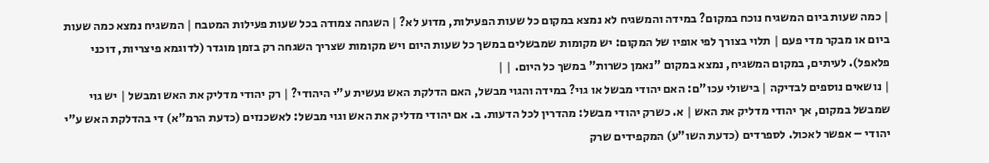| כמה שעות ביום המשגיח נוכח במקום? במידה והמשגיח לא נמצא במקום כל שעות הפעילות, מדוע לא? | השגחה צמודה בכל שעות פעילות המטבח | המשגיח נמצא כמה שעות ביום או מבקר מדי פעם | תלוי בצורך לפי אופיו של המקום: יש מקומות שמבשלים במשך כל שעות היום ויש מקומות שצריך השגחה רק בזמן מוגדר (לדוגמא פיצריות, דוכני פלאפל). לעיתים, במקום המשגיח, נמצא במקום "נאמן כשרות" במשך כל היום. | |
| נושאים נוספים לבדיקה | בישולי עכו"ם: האם יהודי מבשל או גוי? במידה והגוי מבשל, האם הדלקת האש נעשית ע"י היהודי? | רק יהודי מדליק את האש ומבשל | יש גוי שמבשל במקום, אך יהודי מדליק את האש | א. כשרק יהודי מבשל: מהדרין לכל הדעות. ב. אם יהודי מדליק את האש וגוי מבשל: לאשכנזים (כדעת הרמ"א) די בהדלקת האש ע"י יהודי – אפשר לאכול. לספרדים (כדעת השו"ע) המקפידים שרק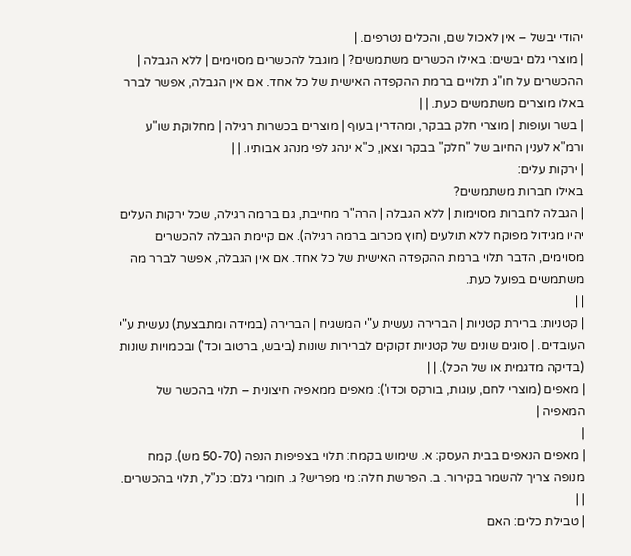יהודי יבשל – אין לאכול שם, והכלים נטרפים. |
| מוצרי גלם יבשים: באילו הכשרים משתמשים? | מוגבל להכשרים מסוימים | ללא הגבלה | ההכשרים על חו"ג תלויים ברמת ההקפדה האישית של כל אחד. אם אין הגבלה, אפשר לברר באלו מוצרים משתמשים כעת. | |
| בשר ועופות | מוצרי חלק בבקר, ומהדרין בעוף | מוצרים בכשרות רגילה | מחלוקת שו"ע ורמ"א לענין החיוב של "חלק" בבקר וצאן, כ"א ינהג לפי מנהג אבותיו. | |
| ירקות עלים:
באילו חברות משתמשים?
| הגבלה לחברות מסוימות | ללא הגבלה | הרה"ר מחייבת, גם ברמה רגילה, שכל ירקות העלים יהיו מגידול מפוקח ללא תולעים (חוץ מכרוב ברמה רגילה). אם קיימת הגבלה להכשרים מסוימים, הדבר תלוי ברמת ההקפדה האישית של כל אחד. אם אין הגבלה, אפשר לברר מה משתמשים בפועל כעת.
| |
| קטניות: ברירת קטניות | הברירה נעשית ע"י המשגיח | הברירה (במידה ומתבצעת) נעשית ע"י העובדים. | סוגים שונים של קטניות זקוקים לברירות שונות (ביבש, ברטוב וכד') ובכמויות שונות (בדיקה מדגמית או של הכל). | |
| מאפים (מוצרי לחם, עוגות, בורקס וכדו'): מאפים ממאפיה חיצונית – תלוי בהכשר של המאפיה |
|
| מאפים הנאפים בבית העסק: א. שימוש בקמח: תלוי בצפיפות הנפה (50-70 מש). קמח מנופה צריך להשמר בקירור. ב. הפרשת חלה: מי מפריש? ג. חומרי גלם: כנ"ל, תלוי בהכשרים. | |
| טבילת כלים: האם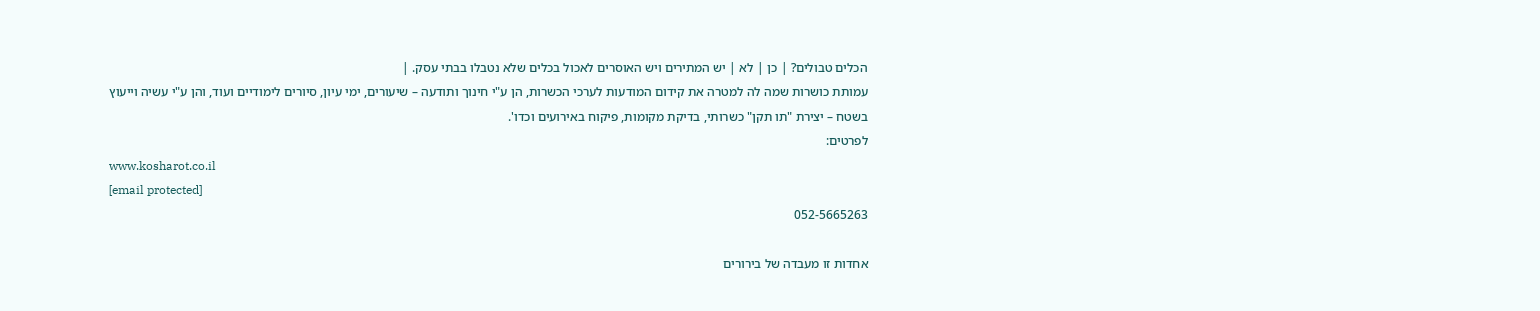הכלים טבולים? | כן | לא | יש המתירים ויש האוסרים לאכול בכלים שלא נטבלו בבתי עסק. |
עמותת כושרות שמה לה למטרה את קידום המודעות לערכי הכשרות, הן ע"י חינוך ותודעה – שיעורים, ימי עיון, סיורים לימודיים ועוד, והן ע"י עשיה וייעוץ בשטח – יצירת "תו תקן" כשרותי, בדיקת מקומות, פיקוח באירועים וכדו'.
לפרטים:
www.kosharot.co.il
[email protected]
052-5665263

אחדות זו מעבדה של בירורים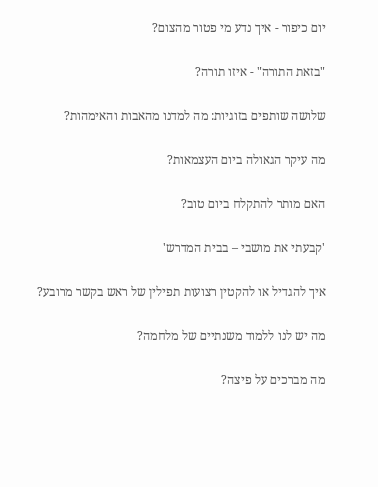יום כיפור - איך נדע מי פטור מהצום?

"בזאת התורה" - איזו תורה?

שלושה שותפים בזוגיות: מה למדנו מהאבות והאימהות?

מה עיקר הגאולה ביום העצמאות?

האם מותר להתקלח ביום טוב?

'קבעתי את מושבי – בבית המדרש'

איך להגדיל או להקטין רצועות תפילין של ראש בקשר מרובע?

מה יש לנו ללמוד משנתיים של מלחמה?

מה מברכים על פיצה?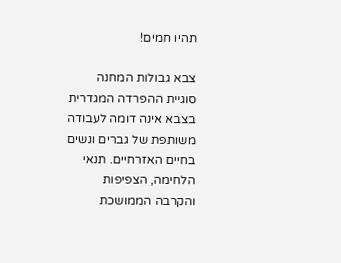תהיו חמים!

צבא גבולות המחנה
סוגיית ההפרדה המגדרית בצבא אינה דומה לעבודה משותפת של גברים ונשים בחיים האזרחיים. תנאי הלחימה, הצפיפות והקרבה הממושכת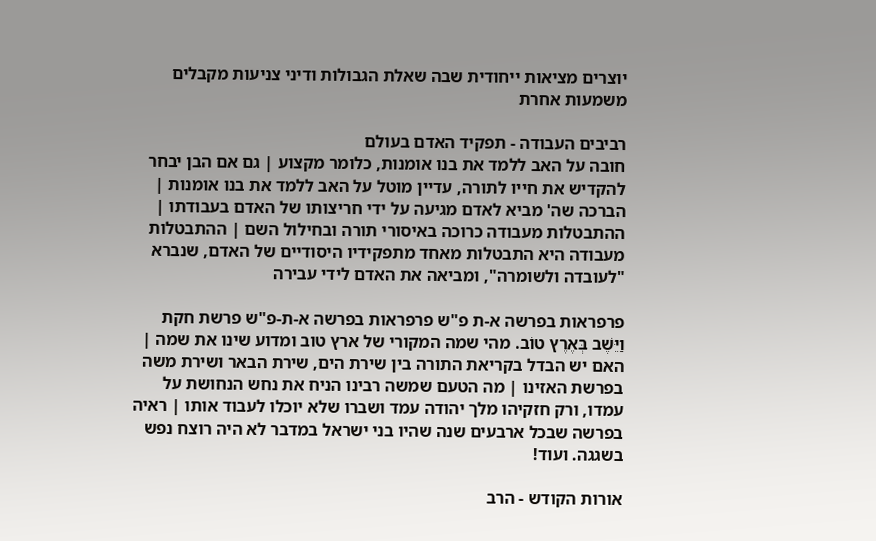יוצרים מציאות ייחודית שבה שאלת הגבולות ודיני צניעות מקבלים משמעות אחרת

רביבים העבודה - תפקיד האדם בעולם
חובה על האב ללמד את בנו אומנות, כלומר מקצוע | גם אם הבן יבחר להקדיש את חייו לתורה, עדיין מוטל על האב ללמד את בנו אומנות | הברכה שה' מביא לאדם מגיעה על ידי חריצותו של האדם בעבודתו | ההתבטלות מעבודה כרוכה באיסורי תורה ובחילול השם | ההתבטלות מעבודה היא התבטלות מאחד מתפקידיו היסודיים של האדם, שנברא "לעובדה ולשומרה", ומביאה את האדם לידי עבירה

פרפראות בפרשה א-ת פ"ש פרפראות בפרשה א-ת-פ"ש פרשת חקת
וַיֵּשֶׁב בְּאֶרֶץ טוֹב. מהי שמה המקורי של ארץ טוב ומדוע שינו את שמה | האם יש הבדל בקריאת התורה בין שירת הים, שירת הבאר ושירת משה בפרשת האזינו | מה הטעם שמשה רבינו הניח את נחש הנחושת על עמדו, ורק חזקיהו מלך יהודה עמד ושברו שלא יוכלו לעבוד אותו | ראיה בפרשה שבכל ארבעים שנה שהיו בני ישראל במדבר לא היה רוצח נפש בשגגה. ועוד!

אורות הקודש - הרב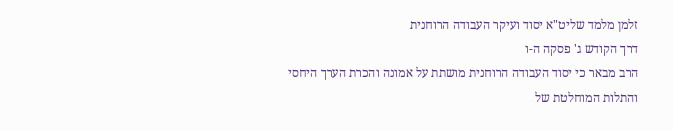זלמן מלמד שליט"א יסוד ועיקר העבודה הרוחנית
דרך הקודש ג' פסקה ה-ו
הרב מבאר כי יסוד העבודה הרוחנית מושתת על אמונה והכרת הערך היחסי והתלות המוחלטת של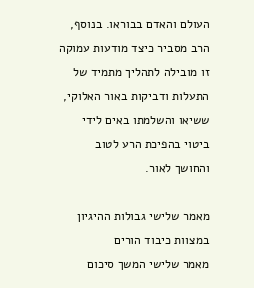העולם והאדם בבוראו. בנוסף, הרב מסביר כיצד מודעות עמוקה זו מובילה לתהליך מתמיד של התעלות ודביקות באור האלוקי, ששיאו והשלמתו באים לידי ביטוי בהפיכת הרע לטוב והחושך לאור.

מאמר שלישי גבולות ההיגיון במצוות כיבוד הורים
מאמר שלישי המשך סיכום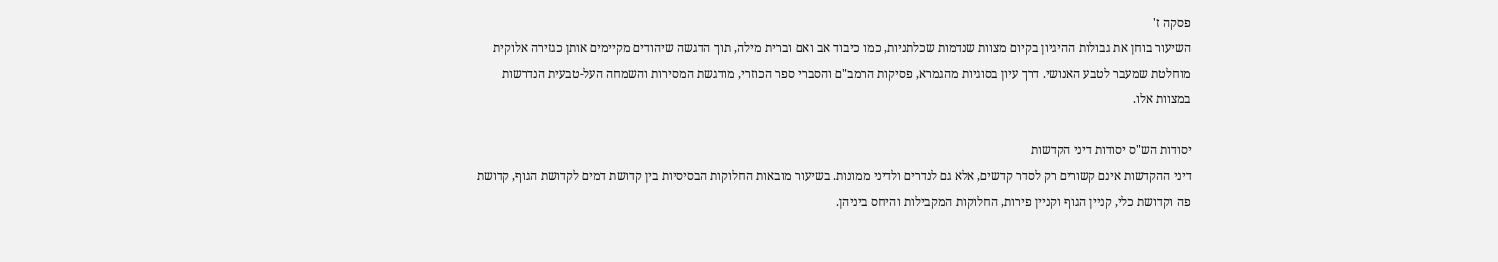פסקה ז'
השיעור בוחן את גבולות ההיגיון בקיום מצוות שנדמות שכלתניות, כמו כיבוד אב ואם וברית מילה, תוך הדגשה שיהודים מקיימים אותן כגזירה אלוקית מוחלטת שמעבר לטבע האנושי. דרך עיון בסוגיות מהגמרא, פסיקות הרמב"ם והסברי ספר הכוזרי, מודגשת המסירות והשמחה העל-טבעית הנדרשות במצוות אלו.

יסודות הש"ס יסודות דיני הקדשות
דיני ההקדשות אינם קשורים רק לסדר קדשים, אלא גם לנדרים ולדיני ממונות. בשיעור מובאות החלוקות הבסיסיות בין קדושת דמים לקדושת הגוף, קדושת פה וקדושת כלי, קניין הגוף וקניין פירות, החלוקות המקבילות והיחס ביניהן.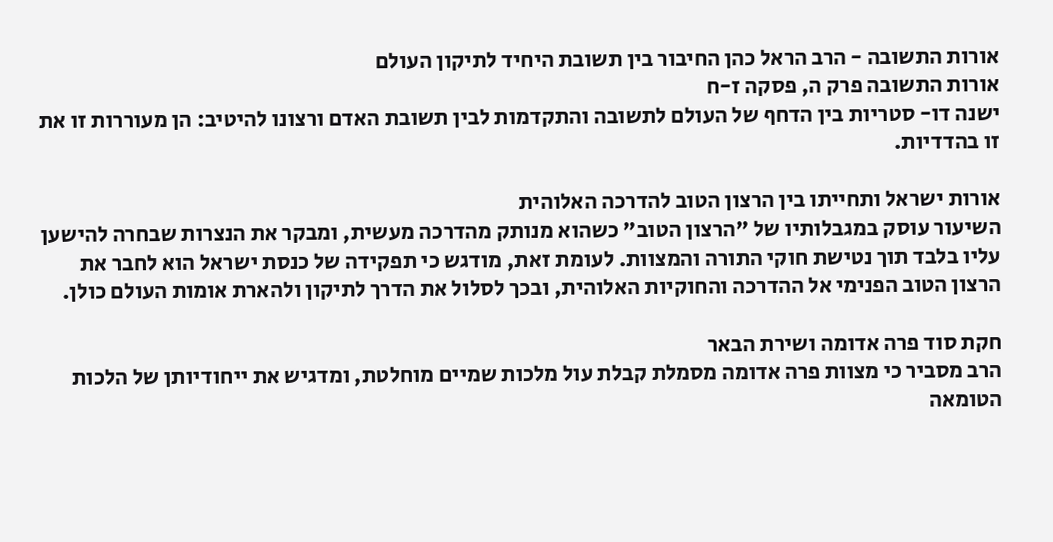אורות התשובה - הרב הראל כהן החיבור בין תשובת היחיד לתיקון העולם
אורות התשובה פרק ה, פסקה ז-ח
ישנה דו- סטריות בין הדחף של העולם לתשובה והתקדמות לבין תשובת האדם ורצונו להיטיב: הן מעוררות זו את זו בהדדיות.

אורות ישראל ותחייתו בין הרצון הטוב להדרכה האלוהית
השיעור עוסק במגבלותיו של "הרצון הטוב" כשהוא מנותק מהדרכה מעשית, ומבקר את הנצרות שבחרה להישען עליו בלבד תוך נטישת חוקי התורה והמצוות. לעומת זאת, מודגש כי תפקידה של כנסת ישראל הוא לחבר את הרצון הטוב הפנימי אל ההדרכה והחוקיות האלוהית, ובכך לסלול את הדרך לתיקון ולהארת אומות העולם כולן.

חקת סוד פרה אדומה ושירת הבאר
הרב מסביר כי מצוות פרה אדומה מסמלת קבלת עול מלכות שמיים מוחלטת, ומדגיש את ייחודיותן של הלכות הטומאה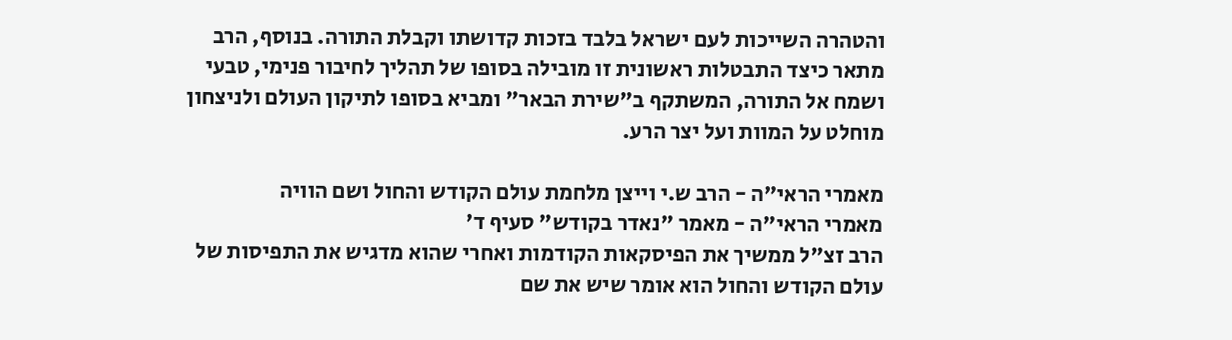והטהרה השייכות לעם ישראל בלבד בזכות קדושתו וקבלת התורה. בנוסף, הרב מתאר כיצד התבטלות ראשונית זו מובילה בסופו של תהליך לחיבור פנימי, טבעי ושמח אל התורה, המשתקף ב"שירת הבאר" ומביא בסופו לתיקון העולם ולניצחון מוחלט על המוות ועל יצר הרע.

מאמרי הראי"ה - הרב ש.י וייצן מלחמת עולם הקודש והחול ושם הוויה
מאמרי הראי"ה - מאמר "נאדר בקודש" סעיף ד'
הרב זצ"ל ממשיך את הפיסקאות הקודמות ואחרי שהוא מדגיש את התפיסות של עולם הקודש והחול הוא אומר שיש את שם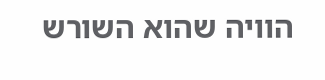הוויה שהוא השורש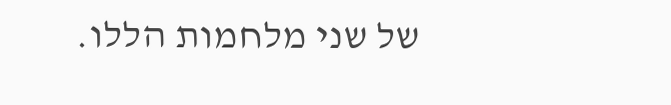של שני מלחמות הללו.